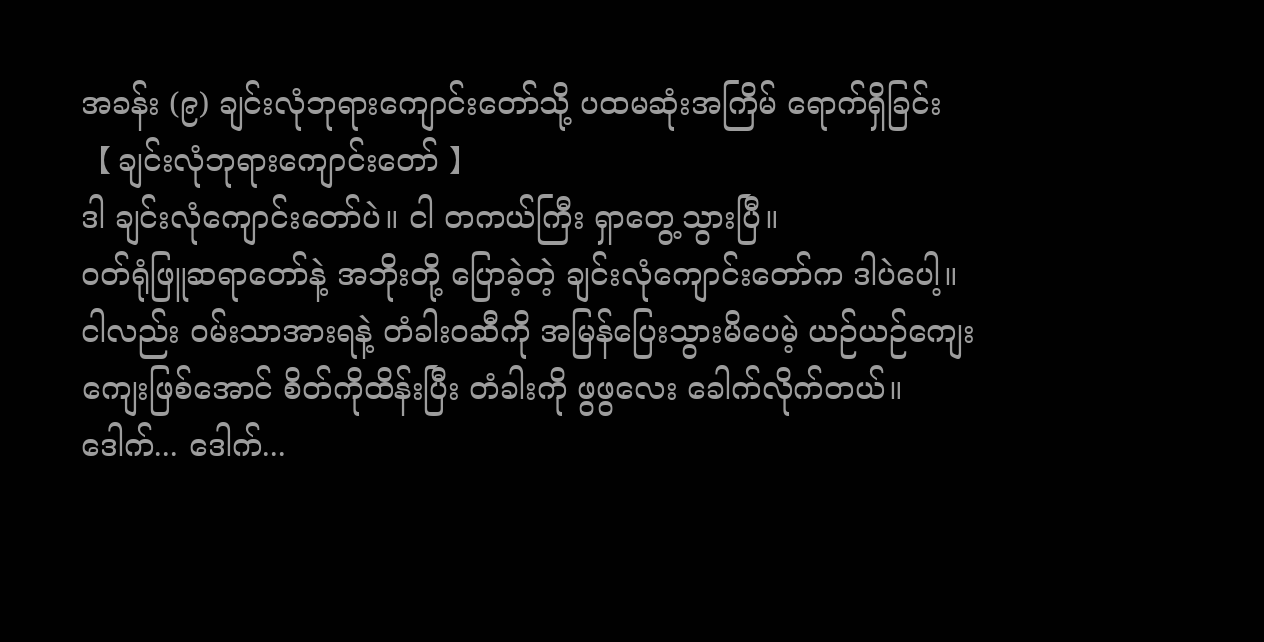အခန်း (၉) ချင်းလုံဘုရားကျောင်းတော်သို့ ပထမဆုံးအကြိမ် ရောက်ရှိခြင်း
【 ချင်းလုံဘုရားကျောင်းတော် 】
ဒါ ချင်းလုံကျောင်းတော်ပဲ။ ငါ တကယ်ကြီး ရှာတွေ့သွားပြီ။
ဝတ်ရုံဖြူဆရာတော်နဲ့ အဘိုးတို့ ပြောခဲ့တဲ့ ချင်းလုံကျောင်းတော်က ဒါပဲပေါ့။
ငါလည်း ဝမ်းသာအားရနဲ့ တံခါးဝဆီကို အမြန်ပြေးသွားမိပေမဲ့ ယဉ်ယဉ်ကျေးကျေးဖြစ်အောင် စိတ်ကိုထိန်းပြီး တံခါးကို ဖွဖွလေး ခေါက်လိုက်တယ်။
ဒေါက်... ဒေါက်...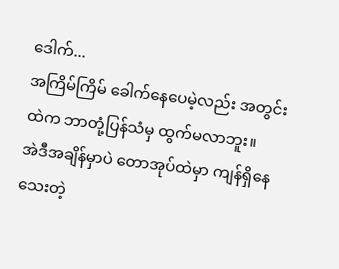ဒေါက်...
အကြိမ်ကြိမ် ခေါက်နေပေမဲ့လည်း အတွင်းထဲက ဘာတုံ့ပြန်သံမှ ထွက်မလာဘူး။
အဲဒီအချိန်မှာပဲ တောအုပ်ထဲမှာ ကျန်ရှိနေသေးတဲ့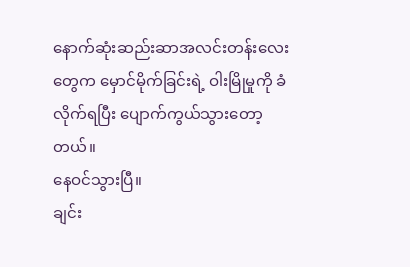နောက်ဆုံးဆည်းဆာအလင်းတန်းလေးတွေက မှောင်မိုက်ခြင်းရဲ့ ဝါးမြိုမှုကို ခံလိုက်ရပြီး ပျောက်ကွယ်သွားတော့တယ်။
နေဝင်သွားပြီ။
ချင်း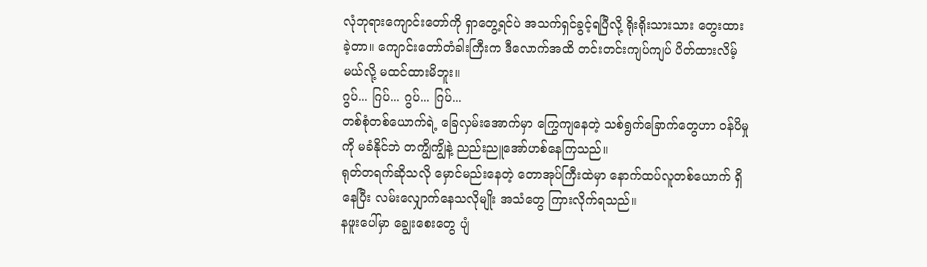လုံဘုရားကျောင်းတော်ကို ရှာတွေ့ရင်ပဲ အသက်ရှင်ခွင့်ရပြီလို့ ရိုးရိုးသားသား တွေးထားခဲ့တာ။ ကျောင်းတော်တံခါးကြီးက ဒီလောက်အထိ တင်းတင်းကျပ်ကျပ် ပိတ်ထားလိမ့်မယ်လို့ မထင်ထားမိဘူး။
ဂွပ်... ဂြပ်... ဂွပ်... ဂြပ်...
တစ်စုံတစ်ယောက်ရဲ့ ခြေလှမ်းအောက်မှာ ကြွေကျနေတဲ့ သစ်ရွက်ခြောက်တွေဟာ ဝန်ပိမှုကို မခံနိုင်ဘဲ တကျွိကျွိနဲ့ ညည်းညူအော်ဟစ်နေကြသည်။
ရုတ်တရက်ဆိုသလို မှောင်မည်းနေတဲ့ တောအုပ်ကြီးထဲမှာ နောက်ထပ်လူတစ်ယောက် ရှိနေပြီး လမ်းလျှောက်နေသလိုမျိုး အသံတွေ ကြားလိုက်ရသည်။
နဖူးပေါ်မှာ ချွေးစေးတွေ ပျံ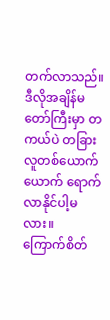တက်လာသည်။ ဒီလိုအချိန်မတော်ကြီးမှာ တကယ်ပဲ တခြားလူတစ်ယောက်ယောက် ရောက်လာနိုင်ပါ့မလား။
ကြောက်စိတ်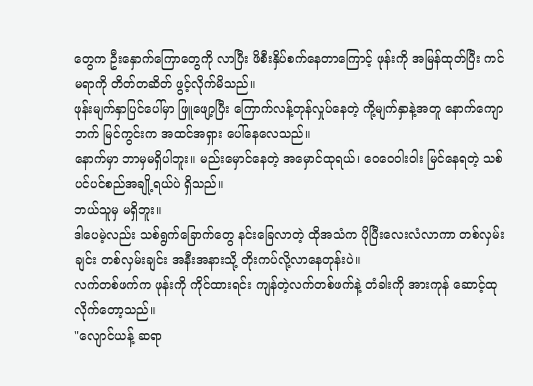တွေက ဦးနှောက်ကြောတွေကို လာပြီး ဖိစီးနှိပ်စက်နေတာကြောင့် ဖုန်းကို အမြန်ထုတ်ပြီး ကင်မရာကို တိတ်တဆိတ် ဖွင့်လိုက်မိသည်။
ဖုန်းမျက်နှာပြင်ပေါ်မှာ ဖြူဖျော့ပြီး ကြောက်လန့်တုန်လှုပ်နေတဲ့ ကို့မျက်နှာနဲ့အတူ နောက်ကျောဘက် မြင်ကွင်းက အထင်အရှား ပေါ်နေလေသည်။
နောက်မှာ ဘာမှမရှိပါဘူး။ မည်းမှောင်နေတဲ့ အမှောင်ထုရယ်၊ ဝေဝေဝါးဝါး မြင်နေရတဲ့ သစ်ပင်ပင်စည်အချို့ရယ်ပဲ ရှိသည်။
ဘယ်သူမှ မရှိဘူး။
ဒါပေမဲ့လည်း သစ်ရွက်ခြောက်တွေ နင်းခြေလာတဲ့ ထိုအသံက ပိုပြီးလေးလံလာကာ တစ်လှမ်းချင်း တစ်လှမ်းချင်း အနီးအနားသို့ တိုးကပ်လို့လာနေတုန်းပဲ။
လက်တစ်ဖက်က ဖုန်းကို ကိုင်ထားရင်း ကျန်တဲ့လက်တစ်ဖက်နဲ့ တံခါးကို အားကုန် ဆောင့်ထုလိုက်တော့သည်။
"လျောင်ယန့် ဆရာ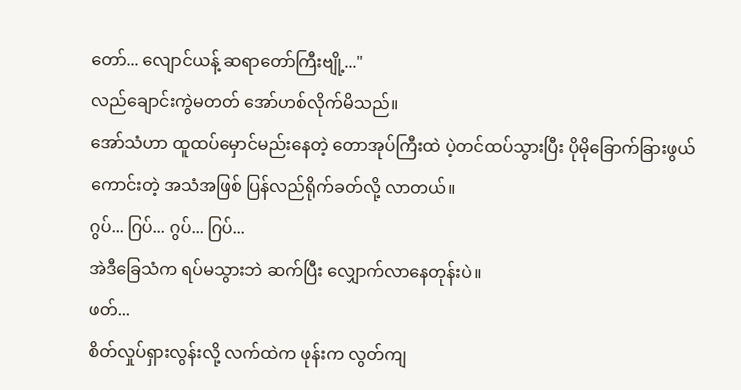တော်... လျောင်ယန့် ဆရာတော်ကြီးဗျို့..."
လည်ချောင်းကွဲမတတ် အော်ဟစ်လိုက်မိသည်။
အော်သံဟာ ထူထပ်မှောင်မည်းနေတဲ့ တောအုပ်ကြီးထဲ ပဲ့တင်ထပ်သွားပြီး ပိုမိုခြောက်ခြားဖွယ်ကောင်းတဲ့ အသံအဖြစ် ပြန်လည်ရိုက်ခတ်လို့ လာတယ်။
ဂွပ်... ဂြပ်... ဂွပ်... ဂြပ်...
အဲဒီခြေသံက ရပ်မသွားဘဲ ဆက်ပြီး လျှောက်လာနေတုန်းပဲ။
ဖတ်...
စိတ်လှုပ်ရှားလွန်းလို့ လက်ထဲက ဖုန်းက လွတ်ကျ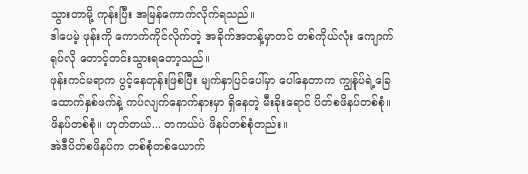သွားတာမို့ ကုန်းပြီး အမြန်ကောက်လိုက်ရသည်။
ဒါပေမဲ့ ဖုန်းကို ကောက်ကိုင်လိုက်တဲ့ အခိုက်အတန့်မှာတင် တစ်ကိုယ်လုံး ကျောက်ရုပ်လို တောင့်တင်းသွားရတော့သည်။
ဖုန်းကင်မရာက ပွင့်နေတုန်းဖြစ်ပြီး မျက်နှာပြင်ပေါ်မှာ ပေါ်နေတာက ကျွန်ုပ်ရဲ့ခြေထောက်နှစ်ဖက်နဲ့ ကပ်လျက်နောက်နားမှာ ရှိနေတဲ့ မီးခိုးရောင် ပိတ်စဖိနပ်တစ်စုံ။
ဖိနပ်တစ်စုံ။ ဟုတ်တယ်... တကယ်ပဲ ဖိနပ်တစ်စုံတည်း။
အဲဒီပိတ်စဖိနပ်က တစ်စုံတစ်ယောက်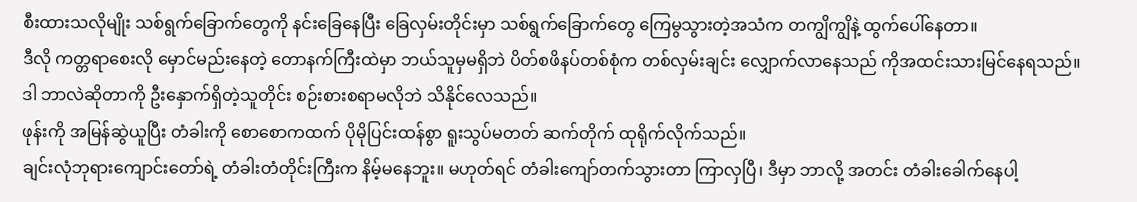စီးထားသလိုမျိုး သစ်ရွက်ခြောက်တွေကို နင်းခြေနေပြီး ခြေလှမ်းတိုင်းမှာ သစ်ရွက်ခြောက်တွေ ကြေမွသွားတဲ့အသံက တကျွိကျွိနဲ့ ထွက်ပေါ်နေတာ။
ဒီလို ကတ္တရာစေးလို မှောင်မည်းနေတဲ့ တောနက်ကြီးထဲမှာ ဘယ်သူမှမရှိဘဲ ပိတ်စဖိနပ်တစ်စုံက တစ်လှမ်းချင်း လျှောက်လာနေသည် ကိုအထင်းသားမြင်နေရသည်။
ဒါ ဘာလဲဆိုတာကို ဦးနှောက်ရှိတဲ့သူတိုင်း စဉ်းစားစရာမလိုဘဲ သိနိုင်လေသည်။
ဖုန်းကို အမြန်ဆွဲယူပြီး တံခါးကို စောစောကထက် ပိုမိုပြင်းထန်စွာ ရူးသွပ်မတတ် ဆက်တိုက် ထုရိုက်လိုက်သည်။
ချင်းလုံဘုရားကျောင်းတော်ရဲ့ တံခါးတံတိုင်းကြီးက နိမ့်မနေဘူး။ မဟုတ်ရင် တံခါးကျော်တက်သွားတာ ကြာလှပြီ၊ ဒီမှာ ဘာလို့ အတင်း တံခါးခေါက်နေပါ့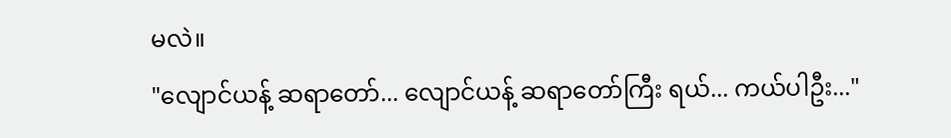မလဲ။
"လျောင်ယန့် ဆရာတော်... လျောင်ယန့် ဆရာတော်ကြီး ရယ်... ကယ်ပါဦး..."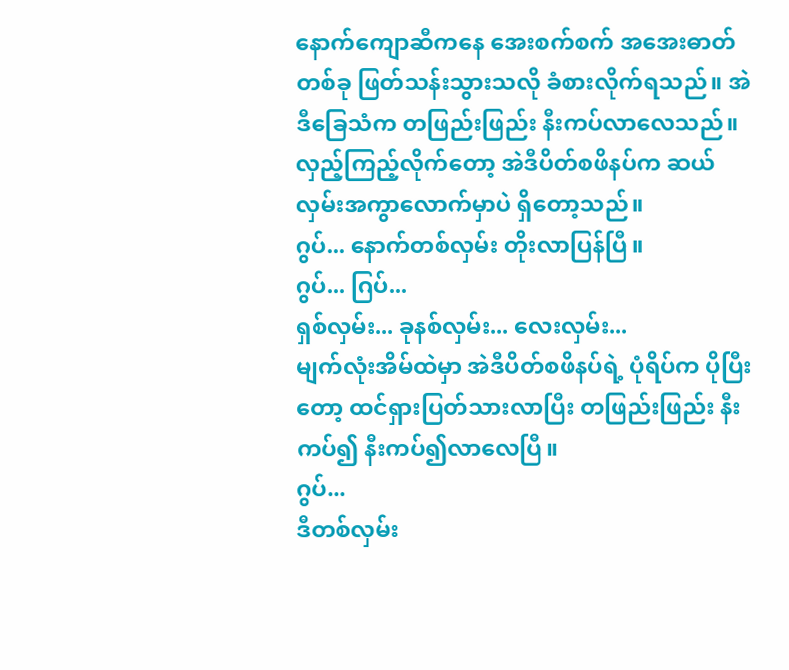နောက်ကျောဆီကနေ အေးစက်စက် အအေးဓာတ်တစ်ခု ဖြတ်သန်းသွားသလို ခံစားလိုက်ရသည်။ အဲဒီခြေသံက တဖြည်းဖြည်း နီးကပ်လာလေသည်။
လှည့်ကြည့်လိုက်တော့ အဲဒီပိတ်စဖိနပ်က ဆယ်လှမ်းအကွာလောက်မှာပဲ ရှိတော့သည်။
ဂွပ်... နောက်တစ်လှမ်း တိုးလာပြန်ပြီ။
ဂွပ်... ဂြပ်...
ရှစ်လှမ်း... ခုနစ်လှမ်း... လေးလှမ်း...
မျက်လုံးအိမ်ထဲမှာ အဲဒီပိတ်စဖိနပ်ရဲ့ ပုံရိပ်က ပိုပြီးတော့ ထင်ရှားပြတ်သားလာပြီး တဖြည်းဖြည်း နီးကပ်၍ နီးကပ်၍လာလေပြီ။
ဂွပ်...
ဒီတစ်လှမ်း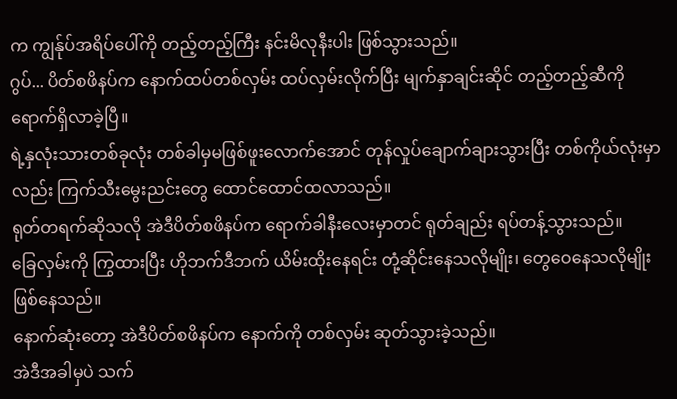က ကျွန်ုပ်အရိပ်ပေါ်ကို တည့်တည့်ကြီး နင်းမိလုနီးပါး ဖြစ်သွားသည်။
ဂွပ်... ပိတ်စဖိနပ်က နောက်ထပ်တစ်လှမ်း ထပ်လှမ်းလိုက်ပြီး မျက်နှာချင်းဆိုင် တည့်တည့်ဆီကို ရောက်ရှိလာခဲ့ပြီ။
ရဲ့နှလုံးသားတစ်ခုလုံး တစ်ခါမှမဖြစ်ဖူးလောက်အောင် တုန်လှုပ်ချောက်ချားသွားပြီး တစ်ကိုယ်လုံးမှာလည်း ကြက်သီးမွေးညင်းတွေ ထောင်ထောင်ထလာသည်။
ရုတ်တရက်ဆိုသလို အဲဒီပိတ်စဖိနပ်က ရောက်ခါနီးလေးမှာတင် ရုတ်ချည်း ရပ်တန့်သွားသည်။
ခြေလှမ်းကို ကြွထားပြီး ဟိုဘက်ဒီဘက် ယိမ်းထိုးနေရင်း တုံ့ဆိုင်းနေသလိုမျိုး၊ တွေဝေနေသလိုမျိုး ဖြစ်နေသည်။
နောက်ဆုံးတော့ အဲဒီပိတ်စဖိနပ်က နောက်ကို တစ်လှမ်း ဆုတ်သွားခဲ့သည်။
အဲဒီအခါမှပဲ သက်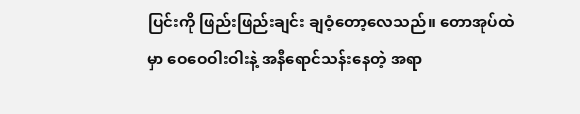ပြင်းကို ဖြည်းဖြည်းချင်း ချဝံ့တော့လေသည်။ တောအုပ်ထဲမှာ ဝေဝေဝါးဝါးနဲ့ အနီရောင်သန်းနေတဲ့ အရာ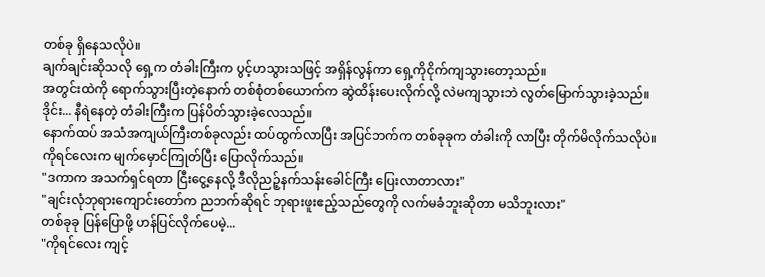တစ်ခု ရှိနေသလိုပဲ။
ချက်ချင်းဆိုသလို ရှေ့က တံခါးကြီးက ပွင့်ဟသွားသဖြင့် အရှိန်လွန်ကာ ရှေ့ကိုငိုက်ကျသွားတော့သည်။
အတွင်းထဲကို ရောက်သွားပြီးတဲ့နောက် တစ်စုံတစ်ယောက်က ဆွဲထိန်းပေးလိုက်လို့ လဲမကျသွားဘဲ လွတ်မြောက်သွားခဲ့သည်။
ဒိုင်း... နီရဲနေတဲ့ တံခါးကြီးက ပြန်ပိတ်သွားခဲ့လေသည်။
နောက်ထပ် အသံအကျယ်ကြီးတစ်ခုလည်း ထပ်ထွက်လာပြီး အပြင်ဘက်က တစ်ခုခုက တံခါးကို လာပြီး တိုက်မိလိုက်သလိုပဲ။
ကိုရင်လေးက မျက်မှောင်ကြုတ်ပြီး ပြောလိုက်သည်။
"ဒကာက အသက်ရှင်ရတာ ငြီးငွေ့နေလို့ ဒီလိုညဉ့်နက်သန်းခေါင်ကြီး ပြေးလာတာလား"
"ချင်းလုံဘုရားကျောင်းတော်က ညဘက်ဆိုရင် ဘုရားဖူးဧည့်သည်တွေကို လက်မခံဘူးဆိုတာ မသိဘူးလား"
တစ်ခုခု ပြန်ပြောဖို့ ဟန်ပြင်လိုက်ပေမဲ့...
"ကိုရင်လေး ကျင့်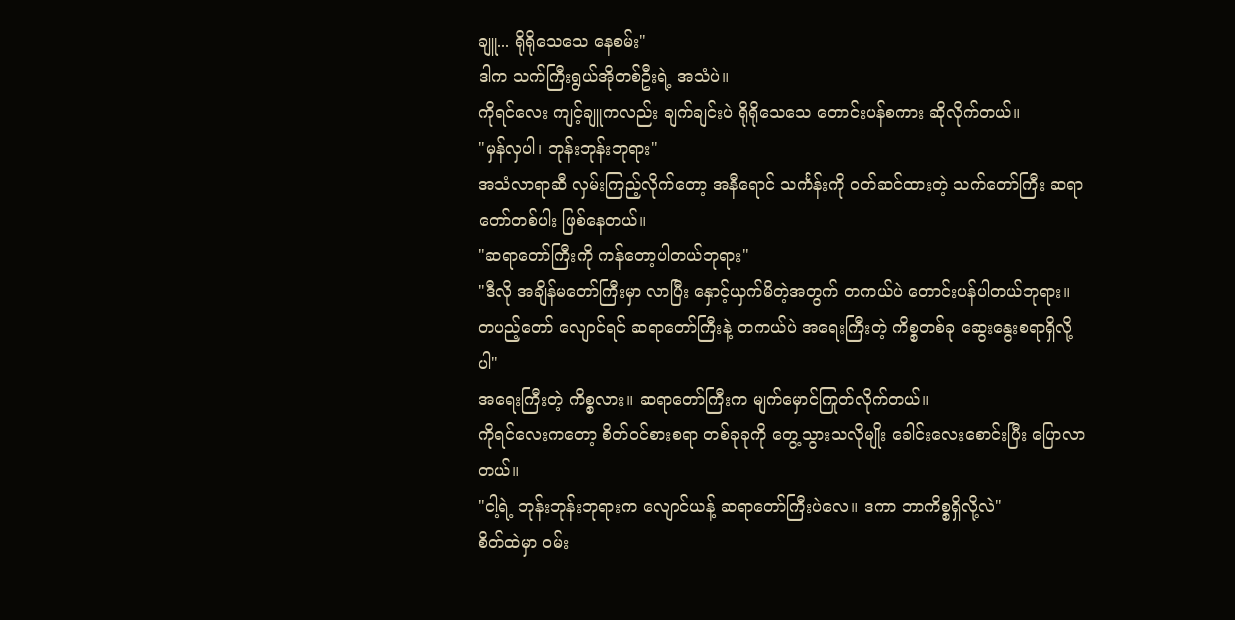ချူ... ရိုရိုသေသေ နေစမ်း"
ဒါက သက်ကြီးရွယ်အိုတစ်ဦးရဲ့ အသံပဲ။
ကိုရင်လေး ကျင့်ချူကလည်း ချက်ချင်းပဲ ရိုရိုသေသေ တောင်းပန်စကား ဆိုလိုက်တယ်။
"မှန်လှပါ၊ ဘုန်းဘုန်းဘုရား"
အသံလာရာဆီ လှမ်းကြည့်လိုက်တော့ အနီရောင် သင်္ကန်းကို ဝတ်ဆင်ထားတဲ့ သက်တော်ကြီး ဆရာတော်တစ်ပါး ဖြစ်နေတယ်။
"ဆရာတော်ကြီးကို ကန်တော့ပါတယ်ဘုရား"
"ဒီလို အချိန်မတော်ကြီးမှာ လာပြီး နှောင့်ယှက်မိတဲ့အတွက် တကယ်ပဲ တောင်းပန်ပါတယ်ဘုရား။ တပည့်တော် လျောင်ရင် ဆရာတော်ကြီးနဲ့ တကယ်ပဲ အရေးကြီးတဲ့ ကိစ္စတစ်ခု ဆွေးနွေးစရာရှိလို့ပါ"
အရေးကြီးတဲ့ ကိစ္စလား။ ဆရာတော်ကြီးက မျက်မှောင်ကြုတ်လိုက်တယ်။
ကိုရင်လေးကတော့ စိတ်ဝင်စားစရာ တစ်ခုခုကို တွေ့သွားသလိုမျိုး ခေါင်းလေးစောင်းပြီး ပြောလာတယ်။
"ငါ့ရဲ့ ဘုန်းဘုန်းဘုရားက လျောင်ယန့် ဆရာတော်ကြီးပဲလေ။ ဒကာ ဘာကိစ္စရှိလို့လဲ"
စိတ်ထဲမှာ ဝမ်း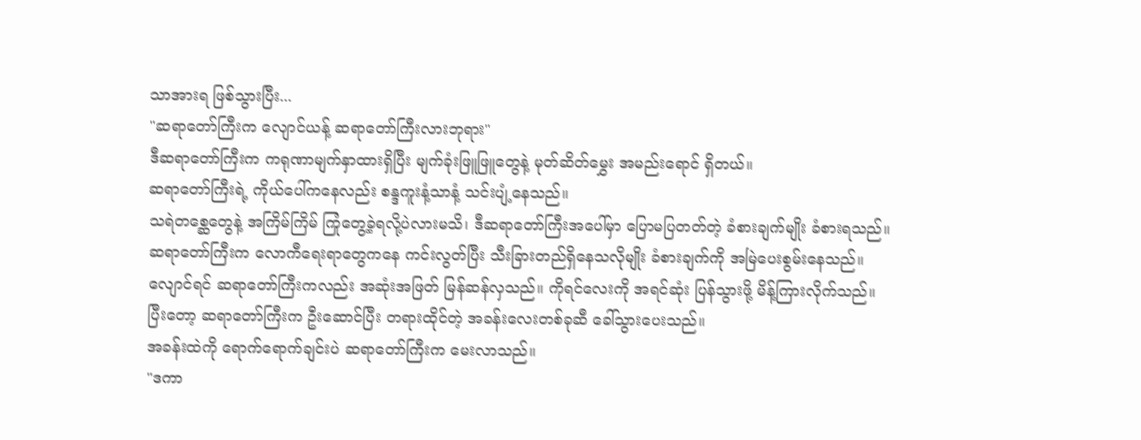သာအားရ ဖြစ်သွားပြီး...
"ဆရာတော်ကြီးက လျောင်ယန့် ဆရာတော်ကြီးလားဘုရား"
ဒီဆရာတော်ကြီးက ကရုဏာမျက်နှာထားရှိပြီး မျက်ခုံးဖြူဖြူတွေနဲ့ မုတ်ဆိတ်မွှေး အမည်းရောင် ရှိတယ်။
ဆရာတော်ကြီးရဲ့ ကိုယ်ပေါ်ကနေလည်း စန္ဒကူးနံ့သာနံ့ သင်းပျံ့နေသည်။
သရဲတစ္ဆေတွေနဲ့ အကြိမ်ကြိမ် ကြုံတွေ့ခဲ့ရလို့ပဲလားမသိ၊ ဒီဆရာတော်ကြီးအပေါ်မှာ ပြောမပြတတ်တဲ့ ခံစားချက်မျိုး ခံစားရသည်။
ဆရာတော်ကြီးက လောကီရေးရာတွေကနေ ကင်းလွတ်ပြီး သီးခြားတည်ရှိနေသလိုမျိုး ခံစားချက်ကို အမြဲပေးစွမ်းနေသည်။
လျောင်ရင် ဆရာတော်ကြီးကလည်း အဆုံးအဖြတ် မြန်ဆန်လှသည်။ ကိုရင်လေးကို အရင်ဆုံး ပြန်သွားဖို့ မိန့်ကြားလိုက်သည်။
ပြီးတော့ ဆရာတော်ကြီးက ဦးဆောင်ပြီး တရားထိုင်တဲ့ အခန်းလေးတစ်ခုဆီ ခေါ်သွားပေးသည်။
အခန်းထဲကို ရောက်ရောက်ချင်းပဲ ဆရာတော်ကြီးက မေးလာသည်။
"ဒကာ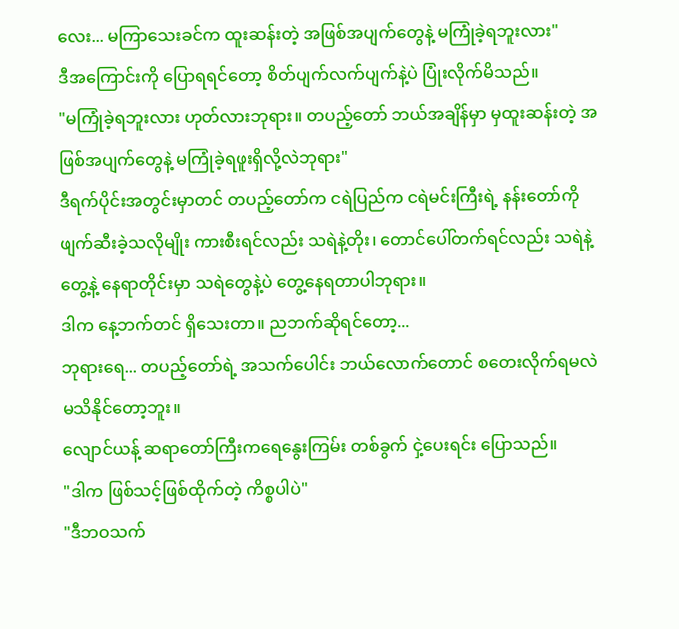လေး... မကြာသေးခင်က ထူးဆန်းတဲ့ အဖြစ်အပျက်တွေနဲ့ မကြုံခဲ့ရဘူးလား"
ဒီအကြောင်းကို ပြောရရင်တော့ စိတ်ပျက်လက်ပျက်နဲ့ပဲ ပြုံးလိုက်မိသည်။
"မကြုံခဲ့ရဘူးလား ဟုတ်လားဘုရား။ တပည့်တော် ဘယ်အချိန်မှာ မှထူးဆန်းတဲ့ အဖြစ်အပျက်တွေနဲ့ မကြုံခဲ့ရဖူးရှိလို့လဲဘုရား"
ဒီရက်ပိုင်းအတွင်းမှာတင် တပည့်တော်က ငရဲပြည်က ငရဲမင်းကြီးရဲ့ နန်းတော်ကို ဖျက်ဆီးခဲ့သလိုမျိုး ကားစီးရင်လည်း သရဲနဲ့တိုး၊ တောင်ပေါ်တက်ရင်လည်း သရဲနဲ့တွေ့နဲ့ နေရာတိုင်းမှာ သရဲတွေနဲ့ပဲ တွေ့နေရတာပါဘုရား။
ဒါက နေ့ဘက်တင် ရှိသေးတာ။ ညဘက်ဆိုရင်တော့...
ဘုရားရေ... တပည့်တော်ရဲ့ အသက်ပေါင်း ဘယ်လောက်တောင် စတေးလိုက်ရမလဲ မသိနိုင်တော့ဘူး။
လျောင်ယန့် ဆရာတော်ကြီးကရေနွေးကြမ်း တစ်ခွက် ငှဲ့ပေးရင်း ပြောသည်။
"ဒါက ဖြစ်သင့်ဖြစ်ထိုက်တဲ့ ကိစ္စပါပဲ"
"ဒီဘဝသက်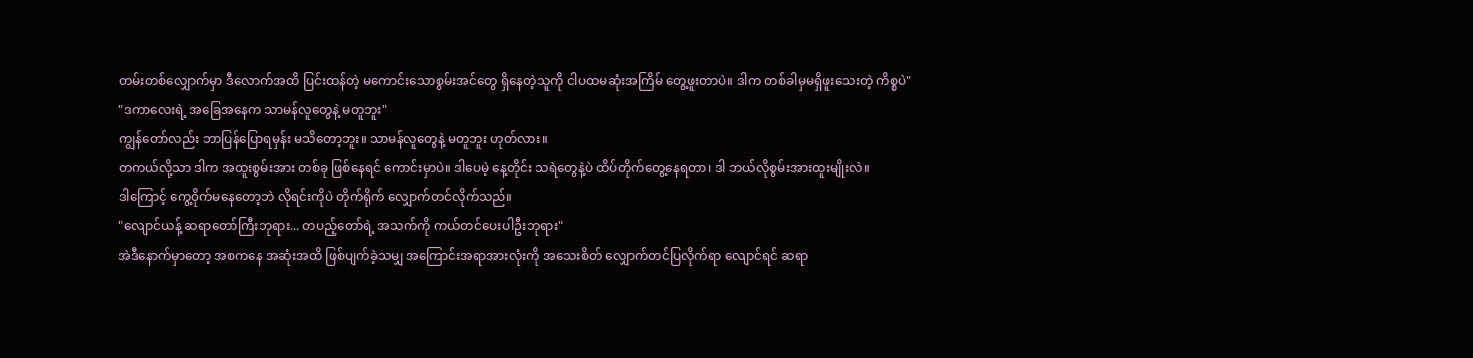တမ်းတစ်လျှောက်မှာ ဒီလောက်အထိ ပြင်းထန်တဲ့ မကောင်းသောစွမ်းအင်တွေ ရှိနေတဲ့သူကို ငါပထမဆုံးအကြိမ် တွေ့ဖူးတာပဲ။ ဒါက တစ်ခါမှမရှိဖူးသေးတဲ့ ကိစ္စပဲ"
"ဒကာလေးရဲ့ အခြေအနေက သာမန်လူတွေနဲ့ မတူဘူး"
ကျွန်တော်လည်း ဘာပြန်ပြောရမှန်း မသိတော့ဘူး။ သာမန်လူတွေနဲ့ မတူဘူး ဟုတ်လား။
တကယ်လို့သာ ဒါက အထူးစွမ်းအား တစ်ခု ဖြစ်နေရင် ကောင်းမှာပဲ။ ဒါပေမဲ့ နေ့တိုင်း သရဲတွေနဲ့ပဲ ထိပ်တိုက်တွေ့နေရတာ၊ ဒါ ဘယ်လိုစွမ်းအားထူးမျိုးလဲ။
ဒါကြောင့် ကွေ့၀ိုက်မနေတော့ဘဲ လိုရင်းကိုပဲ တိုက်ရိုက် လျှောက်တင်လိုက်သည်။
"လျောင်ယန့် ဆရာတော်ကြီးဘုရား... တပည့်တော်ရဲ့ အသက်ကို ကယ်တင်ပေးပါဦးဘုရား"
အဲဒီနောက်မှာတော့ အစကနေ အဆုံးအထိ ဖြစ်ပျက်ခဲ့သမျှ အကြောင်းအရာအားလုံးကို အသေးစိတ် လျှောက်တင်ပြလိုက်ရာ လျောင်ရင် ဆရာ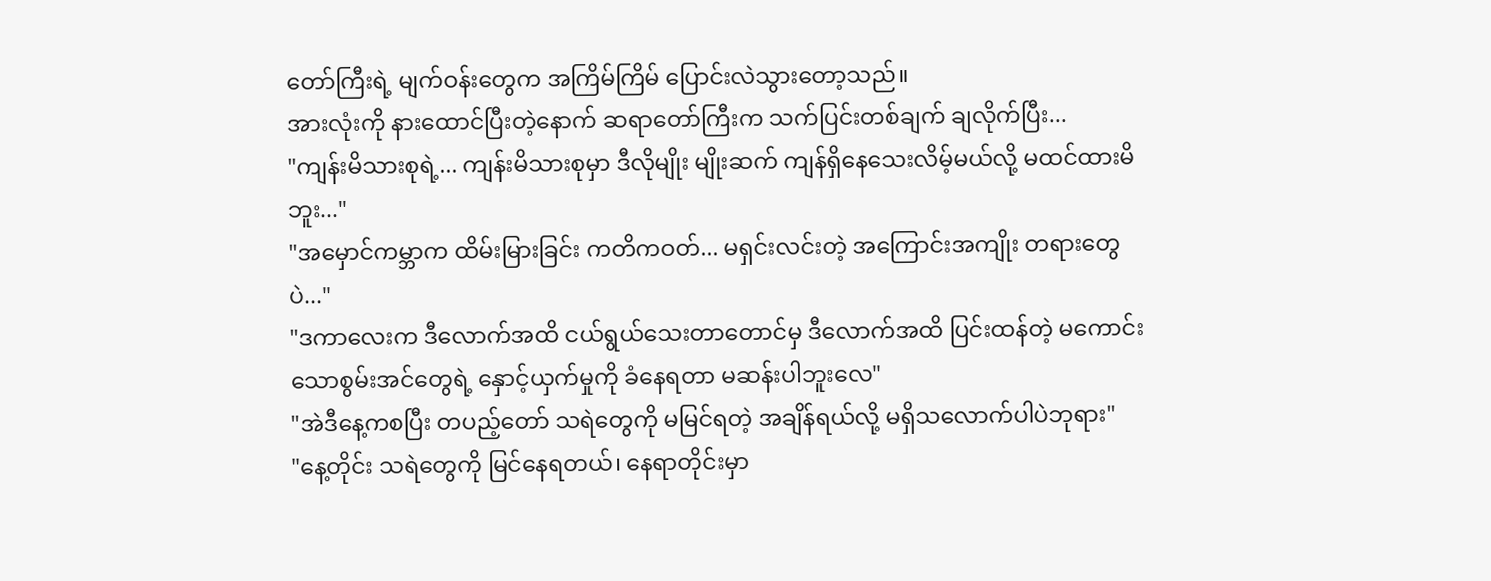တော်ကြီးရဲ့ မျက်ဝန်းတွေက အကြိမ်ကြိမ် ပြောင်းလဲသွားတော့သည်။
အားလုံးကို နားထောင်ပြီးတဲ့နောက် ဆရာတော်ကြီးက သက်ပြင်းတစ်ချက် ချလိုက်ပြီး...
"ကျန်းမိသားစုရဲ့... ကျန်းမိသားစုမှာ ဒီလိုမျိုး မျိုးဆက် ကျန်ရှိနေသေးလိမ့်မယ်လို့ မထင်ထားမိဘူး..."
"အမှောင်ကမ္ဘာက ထိမ်းမြားခြင်း ကတိကဝတ်... မရှင်းလင်းတဲ့ အကြောင်းအကျိုး တရားတွေပဲ..."
"ဒကာလေးက ဒီလောက်အထိ ငယ်ရွယ်သေးတာတောင်မှ ဒီလောက်အထိ ပြင်းထန်တဲ့ မကောင်းသောစွမ်းအင်တွေရဲ့ နှောင့်ယှက်မှုကို ခံနေရတာ မဆန်းပါဘူးလေ"
"အဲဒီနေ့ကစပြီး တပည့်တော် သရဲတွေကို မမြင်ရတဲ့ အချိန်ရယ်လို့ မရှိသလောက်ပါပဲဘုရား"
"နေ့တိုင်း သရဲတွေကို မြင်နေရတယ်၊ နေရာတိုင်းမှာ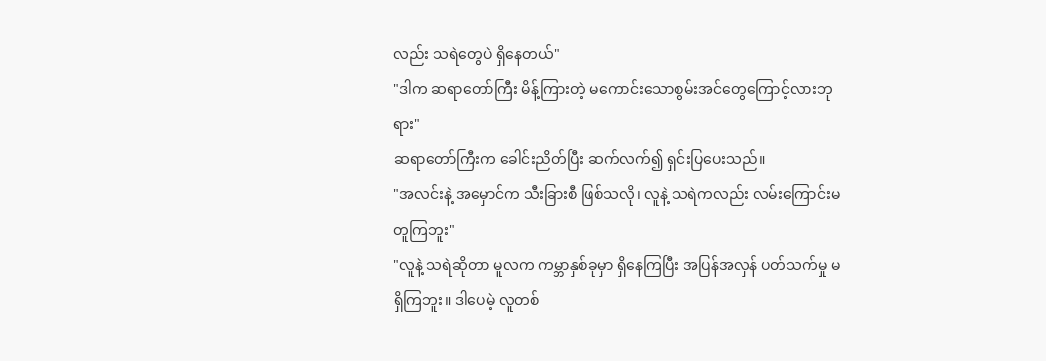လည်း သရဲတွေပဲ ရှိနေတယ်"
"ဒါက ဆရာတော်ကြီး မိန့်ကြားတဲ့ မကောင်းသောစွမ်းအင်တွေကြောင့်လားဘုရား"
ဆရာတော်ကြီးက ခေါင်းညိတ်ပြီး ဆက်လက်၍ ရှင်းပြပေးသည်။
"အလင်းနဲ့ အမှောင်က သီးခြားစီ ဖြစ်သလို၊ လူနဲ့ သရဲကလည်း လမ်းကြောင်းမတူကြဘူး"
"လူနဲ့ သရဲဆိုတာ မူလက ကမ္ဘာနှစ်ခုမှာ ရှိနေကြပြီး အပြန်အလှန် ပတ်သက်မှု မရှိကြဘူး။ ဒါပေမဲ့ လူတစ်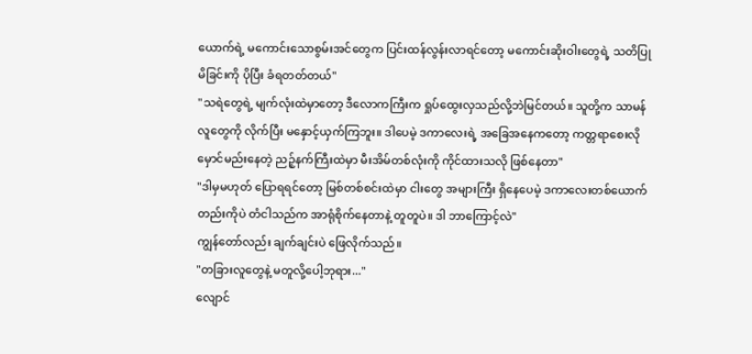ယောက်ရဲ့ မကောင်းသောစွမ်းအင်တွေက ပြင်းထန်လွန်းလာရင်တော့ မကောင်းဆိုးဝါးတွေရဲ့ သတိပြုမိခြင်းကို ပိုပြီး ခံရတတ်တယ်"
"သရဲတွေရဲ့ မျက်လုံးထဲမှာတော့ ဒီလောကကြီးက ရှုပ်ထွေးလှသည်လို့ဘဲမြင်တယ်။ သူတို့က သာမန်လူတွေကို လိုက်ပြီး မနှောင့်ယှက်ကြဘူး။ ဒါပေမဲ့ ဒကာလေးရဲ့ အခြေအနေကတော့ ကတ္တရာစေးလို မှောင်မည်းနေတဲ့ ညဉ့်နက်ကြီးထဲမှာ မီးအိမ်တစ်လုံးကို ကိုင်ထားသလို ဖြစ်နေတာ"
"ဒါမှမဟုတ် ပြောရရင်တော့ မြစ်တစ်စင်းထဲမှာ ငါးတွေ အများကြီး ရှိနေပေမဲ့ ဒကာလေးတစ်ယောက်တည်းကိုပဲ တံငါသည်က အာရုံစိုက်နေတာနဲ့ တူတူပဲ။ ဒါ ဘာကြောင့်လဲ"
ကျွန်တော်လည်း ချက်ချင်းပဲ ဖြေလိုက်သည်။
"တခြားလူတွေနဲ့ မတူလို့ပေါ့ဘုရား..."
လျောင်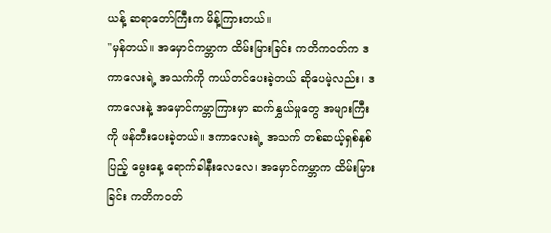ယန့် ဆရာတော်ကြီးက မိန့်ကြားတယ်။
"မှန်တယ်။ အမှောင်ကမ္ဘာက ထိမ်းမြားခြင်း ကတိကဝတ်က ဒကာလေးရဲ့ အသက်ကို ကယ်တင်ပေးခဲ့တယ် ဆိုပေမဲ့လည်း၊ ဒကာလေးနဲ့ အမှောင်ကမ္ဘာကြားမှာ ဆက်နွှယ်မှုတွေ အများကြီးကို ဖန်တီးပေးခဲ့တယ်။ ဒကာလေးရဲ့ အသက် တစ်ဆယ့်ရှစ်နှစ်ပြည့် မွေးနေ့ ရောက်ခါနီးလေလေ၊ အမှောင်ကမ္ဘာက ထိမ်းမြားခြင်း ကတိကဝတ်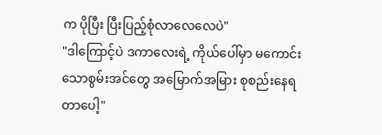က ပိုပြီး ပြီးပြည့်စုံလာလေလေပဲ"
"ဒါကြောင့်ပဲ ဒကာလေးရဲ့ ကိုယ်ပေါ်မှာ မကောင်းသောစွမ်းအင်တွေ အမြောက်အမြား စုစည်းနေရတာပေါ့"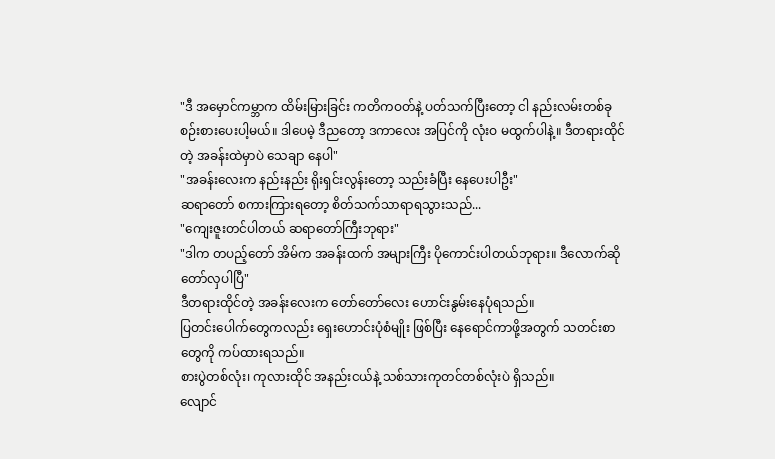"ဒီ အမှောင်ကမ္ဘာက ထိမ်းမြားခြင်း ကတိကဝတ်နဲ့ ပတ်သက်ပြီးတော့ ငါ နည်းလမ်းတစ်ခု စဉ်းစားပေးပါ့မယ်။ ဒါပေမဲ့ ဒီညတော့ ဒကာလေး အပြင်ကို လုံးဝ မထွက်ပါနဲ့။ ဒီတရားထိုင်တဲ့ အခန်းထဲမှာပဲ သေချာ နေပါ"
"အခန်းလေးက နည်းနည်း ရိုးရှင်းလွန်းတော့ သည်းခံပြီး နေပေးပါဦး"
ဆရာတော် စကားကြားရတော့ စိတ်သက်သာရာရသွားသည်...
"ကျေးဇူးတင်ပါတယ် ဆရာတော်ကြီးဘုရား"
"ဒါက တပည့်တော် အိမ်က အခန်းထက် အများကြီး ပိုကောင်းပါတယ်ဘုရား။ ဒီလောက်ဆို တော်လှပါပြီ"
ဒီတရားထိုင်တဲ့ အခန်းလေးက တော်တော်လေး ဟောင်းနွမ်းနေပုံရသည်။
ပြတင်းပေါက်တွေကလည်း ရှေးဟောင်းပုံစံမျိုး ဖြစ်ပြီး နေရောင်ကာဖို့အတွက် သတင်းစာတွေကို ကပ်ထားရသည်။
စားပွဲတစ်လုံး၊ ကုလားထိုင် အနည်းငယ်နဲ့ သစ်သားကုတင်တစ်လုံးပဲ ရှိသည်။
လျောင်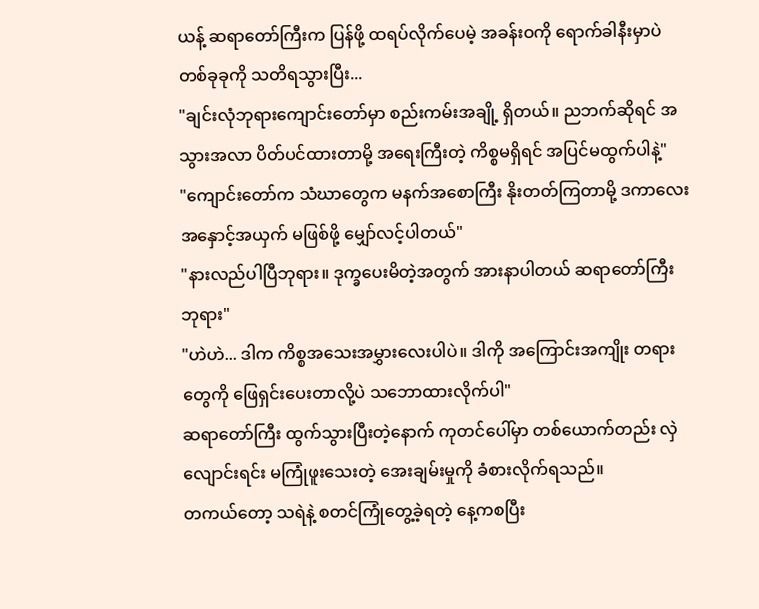ယန့် ဆရာတော်ကြီးက ပြန်ဖို့ ထရပ်လိုက်ပေမဲ့ အခန်းဝကို ရောက်ခါနီးမှာပဲ တစ်ခုခုကို သတိရသွားပြီး...
"ချင်းလုံဘုရားကျောင်းတော်မှာ စည်းကမ်းအချို့ ရှိတယ်။ ညဘက်ဆိုရင် အသွားအလာ ပိတ်ပင်ထားတာမို့ အရေးကြီးတဲ့ ကိစ္စမရှိရင် အပြင်မထွက်ပါနဲ့"
"ကျောင်းတော်က သံဃာတွေက မနက်အစောကြီး နိုးတတ်ကြတာမို့ ဒကာလေး အနှောင့်အယှက် မဖြစ်ဖို့ မျှော်လင့်ပါတယ်"
"နားလည်ပါပြီဘုရား။ ဒုက္ခပေးမိတဲ့အတွက် အားနာပါတယ် ဆရာတော်ကြီးဘုရား"
"ဟဲဟဲ... ဒါက ကိစ္စအသေးအမွှားလေးပါပဲ။ ဒါကို အကြောင်းအကျိုး တရားတွေကို ဖြေရှင်းပေးတာလို့ပဲ သဘောထားလိုက်ပါ"
ဆရာတော်ကြီး ထွက်သွားပြီးတဲ့နောက် ကုတင်ပေါ်မှာ တစ်ယောက်တည်း လှဲလျောင်းရင်း မကြုံဖူးသေးတဲ့ အေးချမ်းမှုကို ခံစားလိုက်ရသည်။
တကယ်တော့ သရဲနဲ့ စတင်ကြုံတွေ့ခဲ့ရတဲ့ နေ့ကစပြီး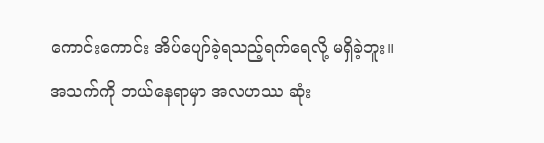ကောင်းကောင်း အိပ်ပျော်ခဲ့ရသည့်ရက်ရေလို့ မရှိခဲ့ဘူး။
အသက်ကို ဘယ်နေရာမှာ အလဟဿ ဆုံး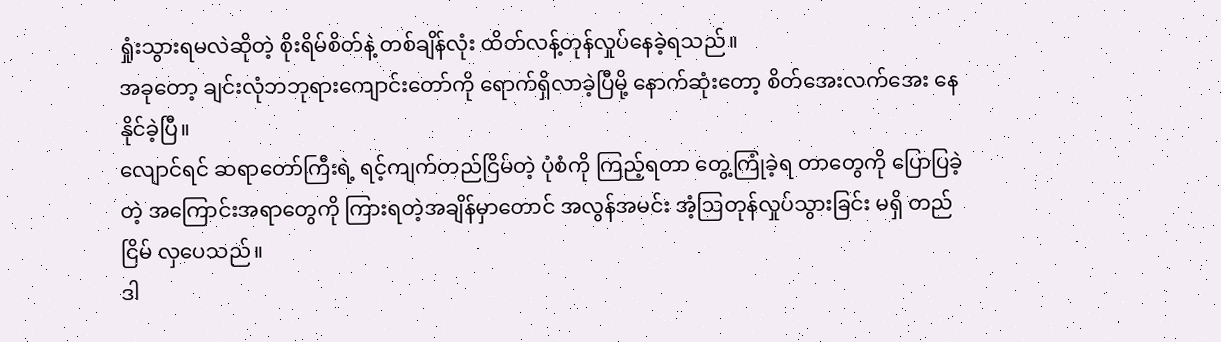ရှုံးသွားရမလဲဆိုတဲ့ စိုးရိမ်စိတ်နဲ့ တစ်ချိန်လုံး ထိတ်လန့်တုန်လှုပ်နေခဲ့ရသည်။
အခုတော့ ချင်းလုံဘဘုရားကျောင်းတော်ကို ရောက်ရှိလာခဲ့ပြီမို့ နောက်ဆုံးတော့ စိတ်အေးလက်အေး နေနိုင်ခဲ့ပြီ။
လျောင်ရင် ဆရာတော်ကြီးရဲ့ ရင့်ကျက်တည်ငြိမ်တဲ့ ပုံစံကို ကြည့်ရတာ တွေ့ကြုံခဲ့ရ တာတွေကို ပြောပြခဲ့တဲ့ အကြောင်းအရာတွေကို ကြားရတဲ့အချိန်မှာတောင် အလွန်အမင်း အံ့ဩတုန်လှုပ်သွားခြင်း မရှိ တည်ငြိမ် လှပေသည်။
ဒါ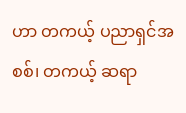ဟာ တကယ့် ပညာရှင်အစစ်၊ တကယ့် ဆရာ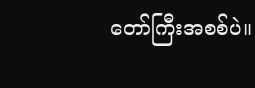တော်ကြီးအစစ်ပဲ။